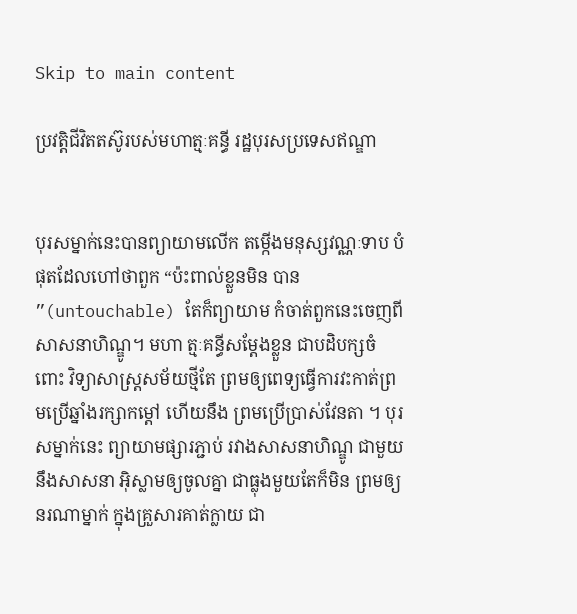Skip to main content

ប្រវត្តិជីវិតតស៊ូរបស់មហាត្មៈគន្ធី រដ្ឋបុរសប្រទេសឥណ្ឌា


បុរសម្នាក់នេះបានព្យាយាមលើក តម្កើងមនុស្សវណ្ណៈទាប បំផុតដែលហៅថាពួក “ប៉ះពាល់ខ្លួនមិន បាន ”(untouchable) តែក៏ព្យាយាម កំចាត់ពួកនេះចេញពីសាសនាហិណ្ឌូ។ មហា ត្មៈគន្ធីសម្តែងខ្លួន ជាបដិបក្សចំពោះ វិទ្យាសាស្ត្រសម័យថ្មីតែ ព្រមឲ្យពេទ្យធ្វើការវះកាត់ព្រមប្រើឆ្នាំងរក្សាកម្តៅ ហើយនឹង ព្រមប្រើប្រាស់វែនតា ។ បុរសម្នាក់នេះ ព្យាយាមផ្សារភ្ជាប់ រវាងសាសនាហិណ្ឌូ ជាមួយនឹងសាសនា អ៊ិស្លាមឲ្យចូលគ្នា ជាធ្លុងមួយតែក៏មិន ព្រមឲ្យនរណាម្នាក់ ក្នុងគ្រួសារគាត់ក្លាយ ជា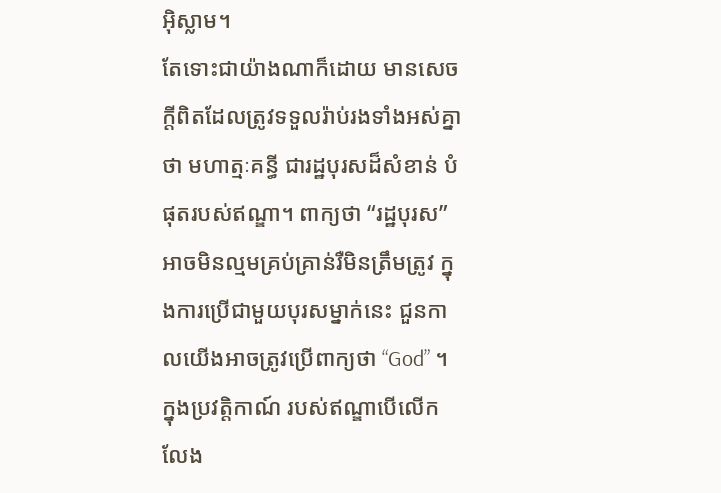អ៊ិស្លាម។
តែទោះជាយ៉ាងណាក៏ដោយ មានសេចក្តីពិតដែលត្រូវទទួលរ៉ាប់រងទាំងអស់គ្នាថា មហាត្មៈគន្ធី ជារដ្ឋបុរសដ៏សំខាន់ បំផុតរបស់ឥណ្ឌា។ ពាក្យថា “រដ្ឋបុរស” អាចមិនល្មមគ្រប់គ្រាន់រឺមិនត្រឹមត្រូវ ក្នុងការប្រើជាមួយបុរសម្នាក់នេះ ជួនកាលយើងអាចត្រូវប្រើពាក្យថា “God” ។ ក្នុងប្រវត្តិកាណ៍ របស់ឥណ្ឌាបើលើកលែង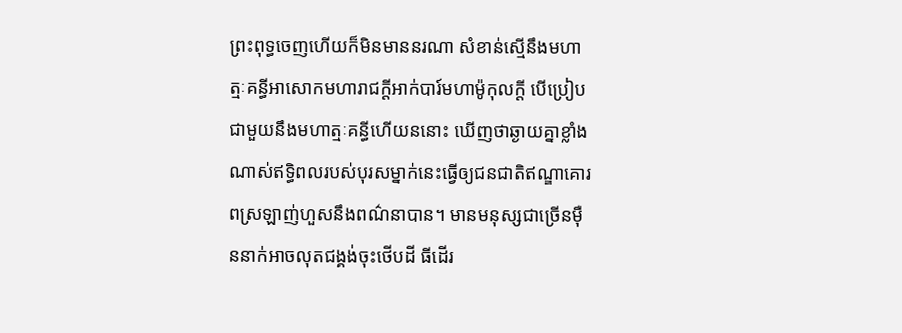ព្រះពុទ្ធចេញហើយក៏មិនមាននរណា សំខាន់ស្មើនឹងមហាត្មៈគន្ធីអាសោកមហារាជក្តីអាក់បារ៍មហាម៉ូកុលក្តី បើប្រៀបជាមួយនឹងមហាត្មៈគន្ធីហើយននោះ ឃើញថាឆ្ងាយគ្នាខ្លាំងណាស់ឥទ្ធិពលរបស់បុរសម្នាក់នេះធ្វើឲ្យជនជាតិឥណ្ឌាគោរពស្រឡាញ់ហួសនឹងពណ៌នាបាន។ មានមនុស្សជាច្រើនម៉ឺននាក់អាចលុតជង្គង់ចុះថើបដី ធីដើរ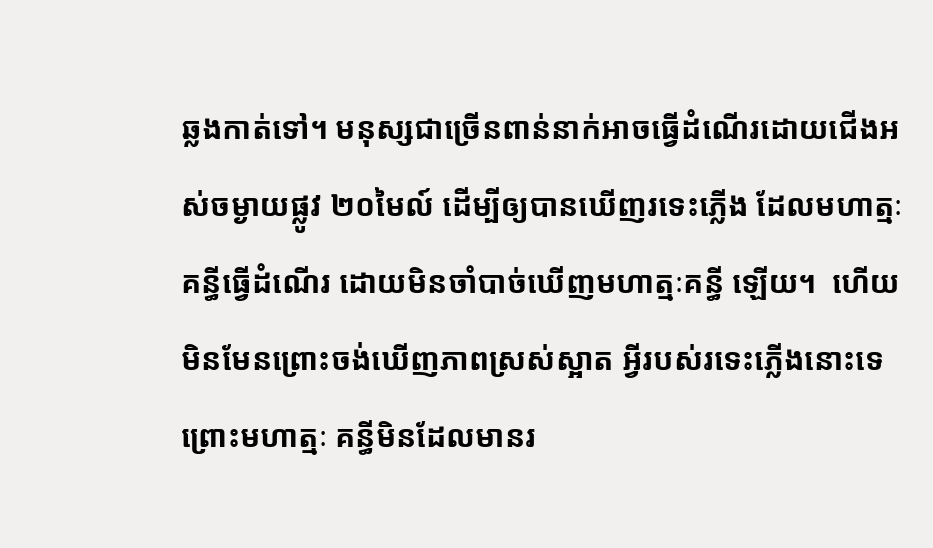ឆ្លងកាត់ទៅ។ មនុស្សជាច្រើនពាន់នាក់អាចធ្វើដំណើរដោយជើងអស់ចម្ងាយផ្លូវ ២០មៃល៍ ដើម្បីឲ្យបានឃើញរទេះភ្លើង ដែលមហាត្មៈគន្ធីធ្វើដំណើរ ដោយមិនចាំបាច់ឃើញមហាត្មៈគន្ធី ឡើយ។  ហើយមិនមែនព្រោះចង់ឃើញភាពស្រស់ស្អាត អ្វីរបស់រទេះភ្លើងនោះទេ ព្រោះមហាត្មៈ គន្ធីមិនដែលមានរ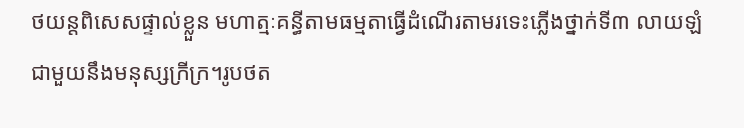ថយន្តពិសេសផ្ទាល់ខ្លួន មហាត្មៈគន្ធីតាមធម្មតាធ្វើដំណើរតាមរទេះភ្លើងថ្នាក់ទី៣ លាយឡំជាមួយនឹងមនុស្សក្រីក្រ។រូបថត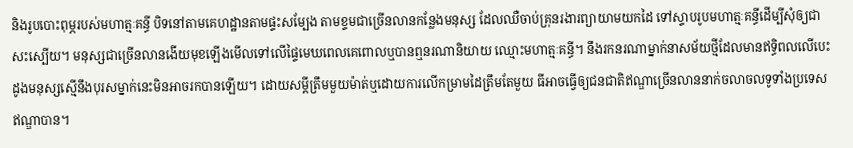និងរូបបោះពុម្ភរបស់មហាត្មៈគន្ធី បិទនៅតាមគេហដ្ឋានតាមផ្ទះសម្បែង តាមខ្ទមជាច្រើនលានកន្លែងមនុស្ស ដែលឈឺចាប់គ្រុនរងារព្យាយាមយកដៃ ទៅស្ទាបរូបមហាត្មៈគន្ធីដើម្បីសុំឲ្យជាសះស្បើយ។ មនុស្សជាច្រើនលានងើយមុខឡើងមើលទៅលើផ្ទៃមេឃពេលគេពោលឬបានឮនរណានិយាយ ឈ្មោះមហាត្មៈគន្ធី។ នឹងរកនរណាម្នាក់នាសម័យថ្មីដែលមានឥទ្ធិពលលើបេះដូងមនុស្សស្មើនឹងបុរសម្នាក់នេះមិនអាចរកបានឡើយ។ ដោយសម្តីត្រឹមមួយម៉ាត់ឬដោយការលើកម្រាមដៃត្រឹមតែមួយ ធីអាចធ្វើឲ្យជនជាតិឥណ្ឌាច្រើនលាននាក់ចលាចលទូទាំងប្រទេសឥណ្ឌាបាន។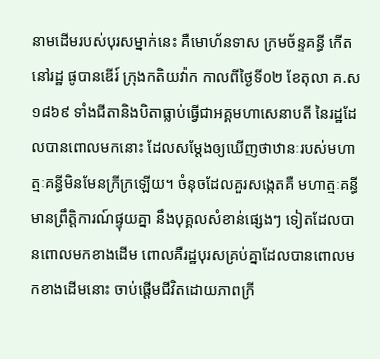នាមដើមរបស់បុរសម្នាក់នេះ គឺមោហ័នទាស ក្រមច័ន្ទគន្ធី កើតនៅរដ្ឋ ផូបានឌើរ៍ ក្រុងកតិយវ៉ាក កាលពីថ្ងៃទី០២ ខែតុលា គ.ស ១៨៦៩ ទាំងជីតានិងបិតាធ្លាប់ធ្វើជាអគ្គមហាសេនាបតី នៃរដ្ឋដែលបានពោលមកនោះ ដែលសម្តែងឲ្យឃើញថាឋានៈរបស់មហាត្មៈគន្ធីមិនមែនក្រីក្រឡើយ។ ចំនុចដែលគួរសង្កេតគឺ មហាត្មៈគន្ធីមានព្រឹត្តិការណ៍ផ្ទុយគ្នា នឹងបុគ្គលសំខាន់ផ្សេងៗ ទៀតដែលបានពោលមកខាងដើម ពោលគឺរដ្ឋបុរសគ្រប់គ្នាដែលបានពោលមកខាងដើមនោះ ចាប់ផ្តើមជីវិតដោយភាពក្រី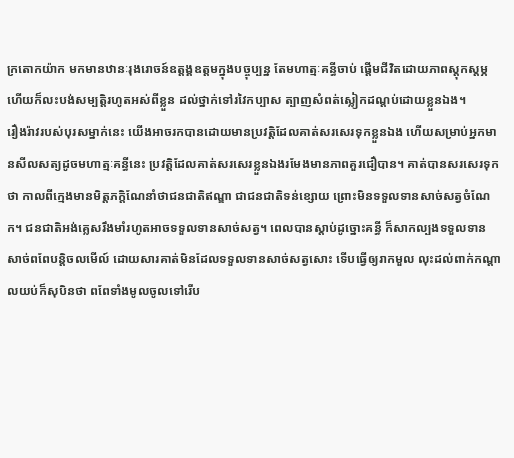ក្រតោកយ៉ាក មកមានឋានៈរុងរោចន៍ឧត្តង្គឧត្តមក្នុងបច្ចុប្បន្ន តែមហាត្មៈគន្ធីចាប់ ផ្តើមជីវិតដោយភាពស្តុកស្តម្ភ ហើយក៏លះបង់សម្បត្តិរហូតអស់ពីខ្លួន ដល់ថ្នាក់ទៅរវៃកប្បាស ត្បាញសំពត់ស្លៀកដណ្តប់ដោយខ្លួនឯង។
រឿងរ៉ាវរបស់បុរសម្នាក់នេះ យើងអាចរកបានដោយមានប្រវត្តិដែលគាត់សរសេរទុកខ្លួនឯង ហើយសម្រាប់អ្នកមានសីលសត្យដូចមហាត្មៈគន្ធីនេះ ប្រវត្តិដែលគាត់សរសេរខ្លួនឯងរមែងមានភាពគួរជឿបាន។ គាត់បានសរសេរទុកថា កាលពីក្មេងមានមិត្តភក្តិណែនាំថាជនជាតិឥណ្ឌា ជាជនជាតិទន់ខ្សោយ ព្រោះមិនទទួលទានសាច់សត្វចំណែក។ ជនជាតិអង់គ្លេសរឹងមាំរហូតអាចទទួលទានសាច់សត្វ។ ពេលបានស្តាប់ដូច្នោះគន្ធី ក៏សាកល្បងទទួលទានសាច់ពពែបន្តិចលមើល៍ ដោយសារគាត់មិនដែលទទួលទានសាច់សត្វសោះ ទើបធ្វើឲ្យរាកមួល លុះដល់ពាក់កណ្តាលយប់ក៏សុបិនថា ពពែទាំងមូលចូលទៅរើប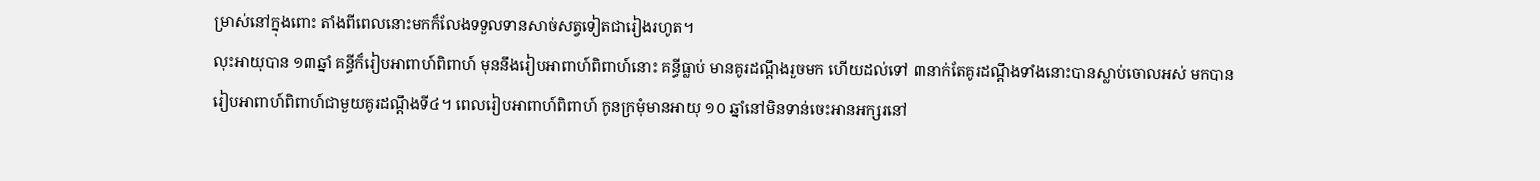ម្រាស់នៅក្នុងពោះ តាំងពីពេលនោះមកក៏លែងទទួលទានសាច់សត្វទៀតជារៀងរហូត។
លុះអាយុបាន ១៣ឆ្នាំ គន្ធីក៏រៀបអាពាហ៍ពិពាហ៍ មុននឹងរៀបអាពាហ៍ពិពាហ៍នោះ គន្ធីធ្លាប់ មានគូរដណ្តឹងរួចមក ហើយដល់ទៅ ៣នាក់តែគូរដណ្តឹងទាំងនោះបានស្លាប់ចោលអស់ មកបានរៀបអាពាហ៍ពិពាហ៍ជាមួយគូរដណ្តឹងទី៤។ ពេលរៀបអាពាហ៍ពិពាហ៍ កូនក្រមុំមានអាយុ ១០ ឆ្នាំនៅមិនទាន់ចេះអានអក្សរនៅ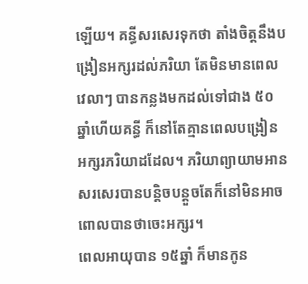ឡើយ។ គន្ធីសរសេរទុកថា តាំងចិត្តនឹងបង្រៀនអក្សរដល់ភរិយា តែមិនមានពេលវេលាៗ បានកន្លងមកដល់ទៅជាង ៥០ ឆ្នាំហើយគន្ធី ក៏នៅតែគ្មានពេលបង្រៀន អក្សរភរិយាដដែល។ ភរិយាព្យាយាមអានសរសេរបានបន្តិចបន្តួចតែក៏នៅមិនអាចពោលបានថាចេះអក្សរ។
ពេលអាយុបាន ១៥ឆ្នាំ ក៏មានកូន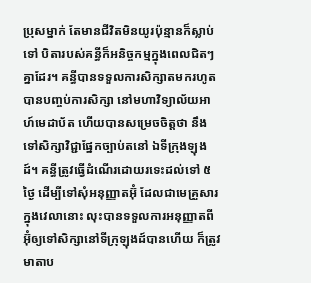ប្រុសម្នាក់ តែមានជីវិតមិនយូរប៉ុន្មានក៏ស្លាប់ទៅ បិតារបស់គន្ធីក៏អនិច្ចកម្មក្នុងពេលជិតៗគ្នាដែរ។ គន្ធីបានទទួលការសិក្សាតមករហូតបានបញ្ចប់ការសិក្សា នៅមហាវិទ្យាល័យអាហ៍មេដាប័ត ហើយបានសម្រេចចិត្តថា នឹងទៅសិក្សាវិជ្ជាផ្នែកច្បាប់តនៅ ឯទីក្រុងឡុងដ៍។ គន្ធីត្រូវធ្វើដំណើរដោយរទេះដល់ទៅ ៥ថ្ងៃ ដើម្បីទៅសុំអនុញ្ញាតអ៊ុំ ដែលជាមេគ្រួសារក្នុងវេលានោះ លុះបានទទួលការអនុញ្ញាតពីអ៊ុំឲ្យទៅសិក្សានៅទីក្រុឡុងដ៍បានហើយ ក៏ត្រូវមាតាប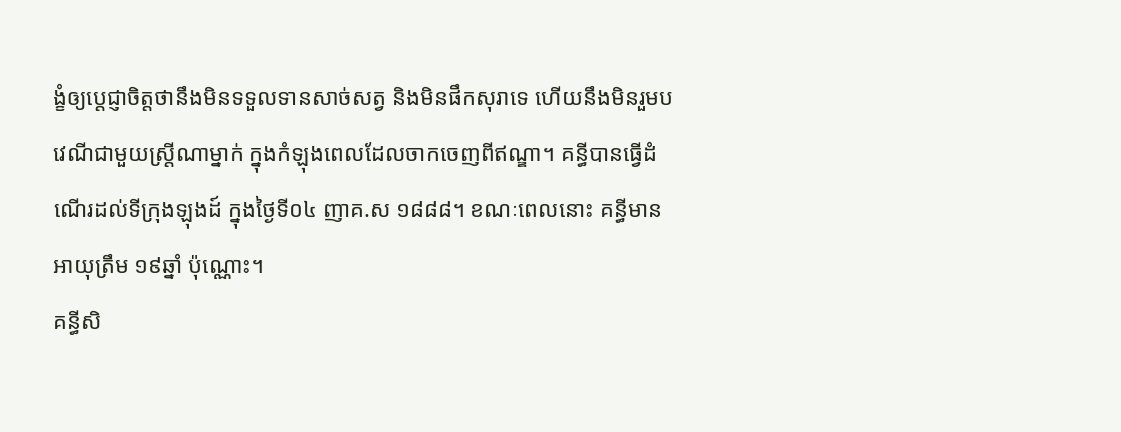ង្ខំឲ្យប្តេជ្ញាចិត្តថានឹងមិនទទួលទានសាច់សត្វ និងមិនផឹកសុរាទេ ហើយនឹងមិនរួមបវេណីជាមួយស្ត្រីណាម្នាក់ ក្នុងកំឡុងពេលដែលចាកចេញពីឥណ្ឌា។ គន្ធីបានធ្វើដំណើរដល់ទីក្រុងឡុងដ៍ ក្នុងថ្ងៃទី០៤ ញាគ.ស ១៨៨៨។ ខណៈពេលនោះ គន្ធីមានអាយុត្រឹម ១៩ឆ្នាំ ប៉ុណ្ណោះ។
គន្ធីសិ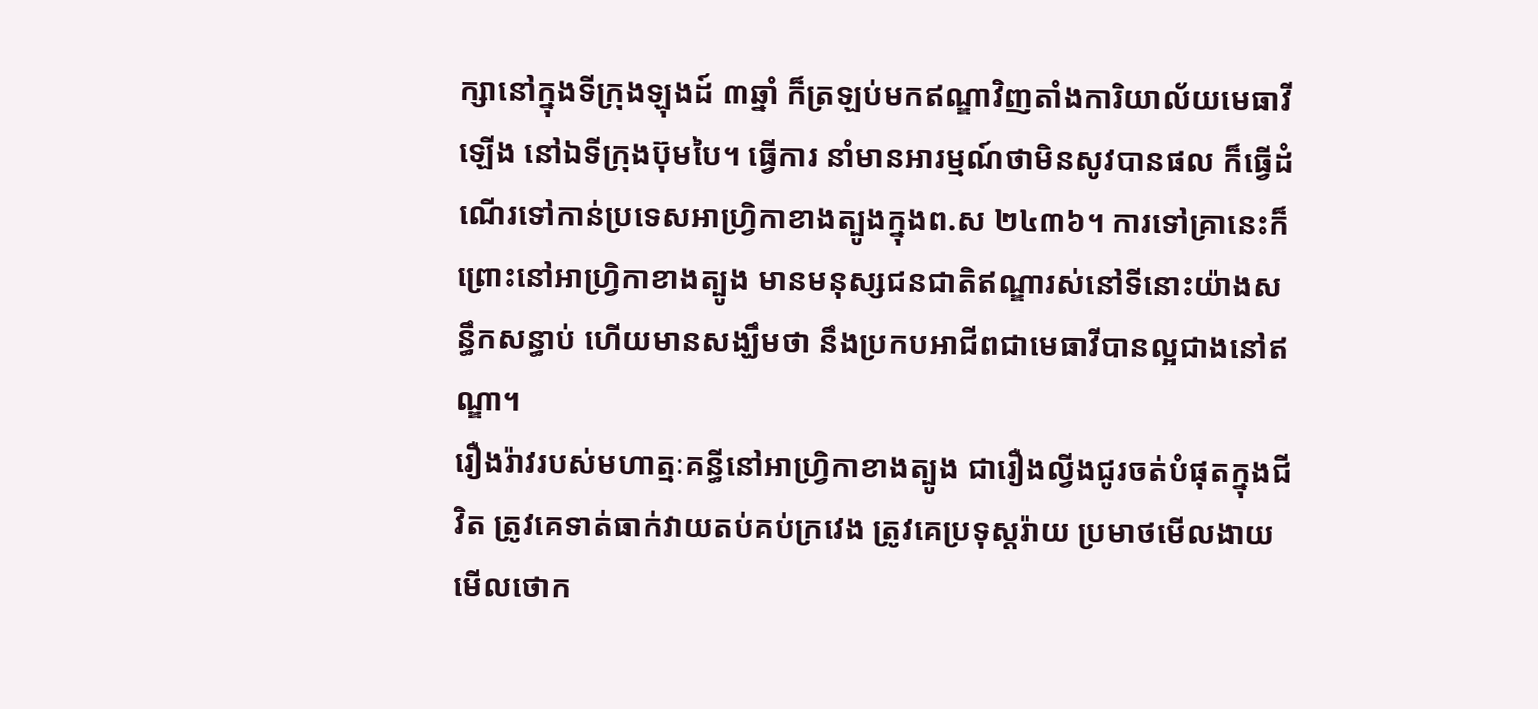ក្សានៅក្នុងទីក្រុងឡុងដ៍ ៣ឆ្នាំ ក៏ត្រឡប់មកឥណ្ឌាវិញតាំងការិយាល័យមេធាវីឡើង នៅឯទីក្រុងប៊ុមបៃ។ ធ្វើការ នាំមានអារម្មណ៍ថាមិនសូវបានផល ក៏ធ្វើដំណើរទៅកាន់ប្រទេសអាហ្វ្រិកាខាងត្បូងក្នុងព.ស ២៤៣៦។ ការទៅគ្រានេះក៏ព្រោះនៅអាហ្វ្រិកាខាងត្បូង មានមនុស្សជនជាតិឥណ្ឌារស់នៅទីនោះយ៉ាងសន្ធឹកសន្ធាប់ ហើយមានសង្ឃឹមថា នឹងប្រកបអាជីពជាមេធាវីបានល្អជាងនៅឥណ្ឌា។
រឿងរ៉ាវរបស់មហាត្មៈគន្ធីនៅអាហ្វ្រិកាខាងត្បូង ជារឿងល្វីងជូរចត់បំផុតក្នុងជីវិត ត្រូវគេទាត់ធាក់វាយតប់គប់ក្រវេង ត្រូវគេប្រទុស្តរ៉ាយ ប្រមាថមើលងាយ មើលថោក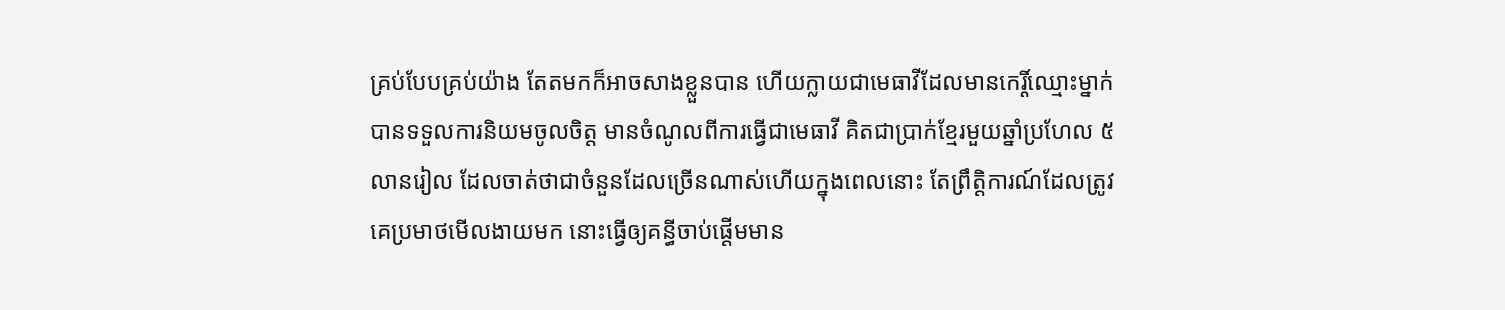គ្រប់បែបគ្រប់យ៉ាង តែតមកក៏អាចសាងខ្លួនបាន ហើយក្លាយជាមេធាវីដែលមានកេរ្តិ៍ឈ្មោះម្នាក់ បានទទួលការនិយមចូលចិត្ត មានចំណូលពីការធ្វើជាមេធាវី គិតជាប្រាក់ខ្មែរមួយឆ្នាំប្រហែល ៥លានរៀល ដែលចាត់ថាជាចំនួនដែលច្រើនណាស់ហើយក្នុងពេលនោះ តែព្រឹត្តិការណ៍ដែលត្រូវគេប្រមាថមើលងាយមក នោះធ្វើឲ្យគន្ធីចាប់ផ្តើមមាន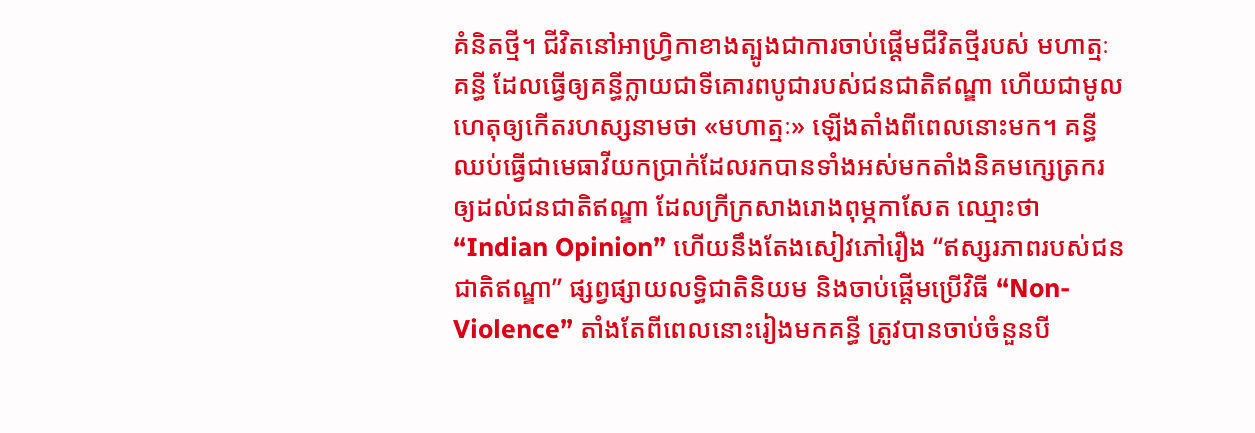គំនិតថ្មី។ ជីវិតនៅអាហ្វ្រិកាខាងត្បូងជាការចាប់ផ្តើមជីវិតថ្មីរបស់ មហាត្មៈគន្ធី ដែលធ្វើឲ្យគន្ធីក្លាយជាទីគោរពបូជារបស់ជនជាតិឥណ្ឌា ហើយជាមូលហេតុឲ្យកើតរហស្សនាមថា «មហាត្មៈ» ឡើងតាំងពីពេលនោះមក។ គន្ធីឈប់ធ្វើជាមេធាវីយកប្រាក់ដែលរកបានទាំងអស់មកតាំងនិគមក្សេត្រករឲ្យដល់ជនជាតិឥណ្ឌា ដែលក្រីក្រសាងរោងពុម្ភកាសែត ឈ្មោះថា “Indian Opinion” ហើយនឹងតែងសៀវភៅរឿង “ឥស្សរភាពរបស់ជនជាតិឥណ្ឌា” ផ្សព្វផ្សាយលទ្ធិជាតិនិយម និងចាប់ផ្តើមប្រើវិធី “Non-Violence” តាំងតែពីពេលនោះរៀងមកគន្ធី ត្រូវបានចាប់ចំនួនបី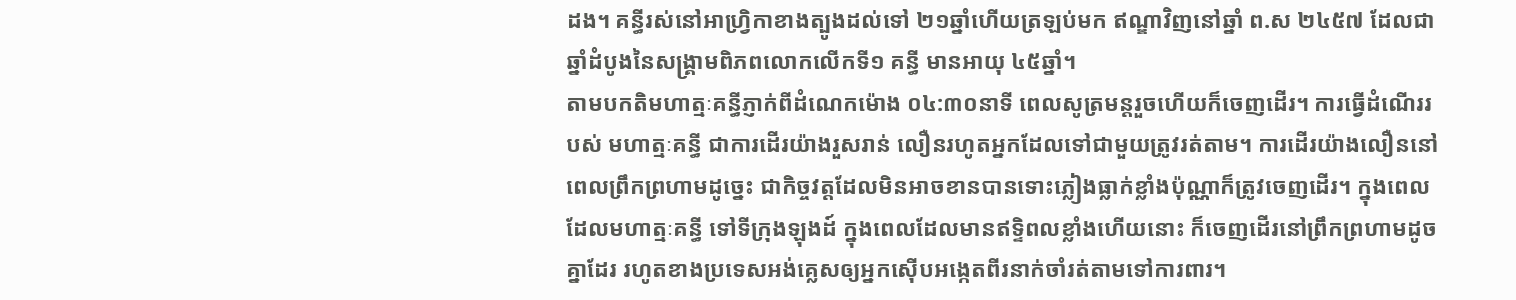ដង។ គន្ធីរស់នៅអាហ្វ្រិកាខាងត្បូងដល់ទៅ ២១ឆ្នាំហើយត្រឡប់មក ឥណ្ឌាវិញនៅឆ្នាំ ព.ស ២៤៥៧ ដែលជាឆ្នាំដំបូងនៃសង្រ្គាមពិភពលោកលើកទី១ គន្ធី មានអាយុ ៤៥ឆ្នាំ។
តាមបកតិមហាត្មៈគន្ធីភ្ញាក់ពីដំណេកម៉ោង ០៤:៣០នាទី ពេលសូត្រមន្តរួចហើយក៏ចេញដើរ។ ការធ្វើដំណើររបស់ មហាត្មៈគន្ធី ជាការដើរយ៉ាងរួសរាន់ លឿនរហូតអ្នកដែលទៅជាមួយត្រូវរត់តាម។ ការដើរយ៉ាងលឿននៅពេលព្រឹកព្រហាមដូច្នេះ ជាកិច្ចវត្តដែលមិនអាចខានបានទោះភ្លៀងធ្លាក់ខ្លាំងប៉ុណ្ណាក៏ត្រូវចេញដើរ។ ក្នុងពេលដែលមហាត្មៈគន្ធី ទៅទីក្រុងឡុងដ៍ ក្នុងពេលដែលមានឥទ្ទិពលខ្លាំងហើយនោះ ក៏ចេញដើរនៅព្រឹកព្រហាមដូចគ្នាដែរ រហូតខាងប្រទេសអង់គ្លេសឲ្យអ្នកស៊ើបអង្កេតពីរនាក់ចាំរត់តាមទៅការពារ។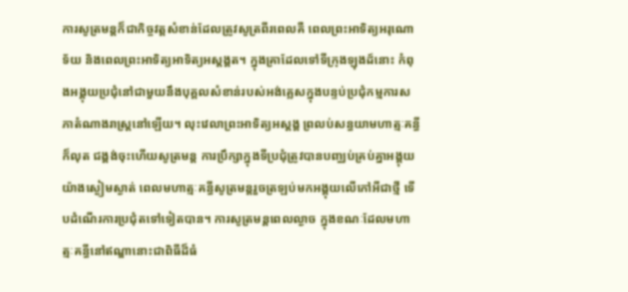ការសូត្រមន្តក៏ជាកិច្ចវត្តសំខាន់ដែលត្រូវសូត្រពីរពេលគឺ ពេលព្រះអាទិត្យអរុណោទ័យ និងពេលព្រះអាទិត្យអាទិត្យអស្តង្គត។ ក្នុងគ្រាដែលទៅទីក្រុងឡុងដ៍នោះ កំពុងអង្គុយប្រជុំនៅជាមួយនឹងបុគ្គលសំខាន់របស់អង់គ្លេសក្នុងបន្ទប់ប្រជុំកម្មការសភាតំណាងរាស្ត្រនៅឡើយ។ លុះវេលាព្រះអាទិត្យអស្តង្គ ព្រលប់សន្ធយាមហាត្មៈគន្ធី ក៏លុត ជង្គង់ចុះហើយសូត្រមន្ត ការប្រឹក្សាក្នុងទីប្រជុំត្រូវបានបញ្ឈប់គ្រប់គ្នាអង្គុយយ៉ាងស្ងៀមស្ងាត់ ពេលមហាត្មៈគន្ធីសូត្រមន្តរួចត្រឡប់មកអង្គុយលើកៅអីជាថ្មី ទើបដំណើរការប្រជុំតទៅទៀតបាន។ ការសូត្រមន្តពេលល្ងាច ក្នុងខណៈដែលមហាត្មៈគន្ធីនៅឥណ្ឌានោះជាពិធីដ៏ធំ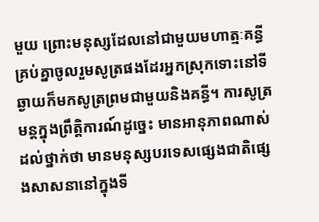មួយ ព្រោះមនុស្សដែលនៅជាមួយមហាត្មៈគន្ធី គ្រប់គ្នាចូលរួមសូត្រផងដែរអ្នកស្រុកទោះនៅទីឆ្ងាយក៏មកសូត្រព្រមជាមួយនិងគន្ធី។ ការសូត្រមន្តក្នុងព្រឹត្តិការណ៍ដូច្នេះ មានអានុភាពណាស់ដល់ថ្នាក់ថា មានមនុស្សបរទេសផ្សេងជាតិផ្សេងសាសនានៅក្នុងទី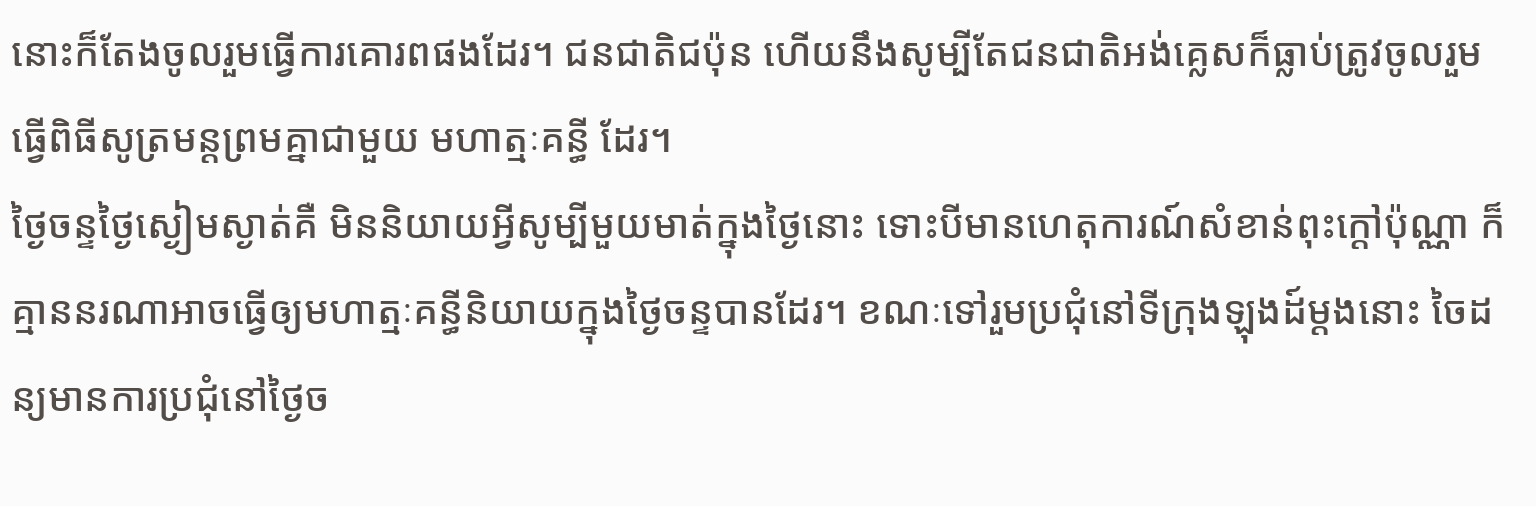នោះក៏តែងចូលរួមធ្វើការគោរពផងដែរ។ ជនជាតិជប៉ុន ហើយនឹងសូម្បីតែជនជាតិអង់គ្លេសក៏ធ្លាប់ត្រូវចូលរួមធ្វើពិធីសូត្រមន្តព្រមគ្នាជាមួយ មហាត្មៈគន្ធី ដែរ។
ថ្ងៃចន្ទថ្ងៃស្ងៀមស្ងាត់គឺ មិននិយាយអ្វីសូម្បីមួយមាត់ក្នុងថ្ងៃនោះ ទោះបីមានហេតុការណ៍សំខាន់ពុះក្តៅប៉ុណ្ណា ក៏គ្មាននរណាអាចធ្វើឲ្យមហាត្មៈគន្ធីនិយាយក្នុងថ្ងៃចន្ទបានដែរ។ ខណៈទៅរួមប្រជុំនៅទីក្រុងឡុងដ៍ម្តងនោះ ចៃដន្យមានការប្រជុំនៅថ្ងៃច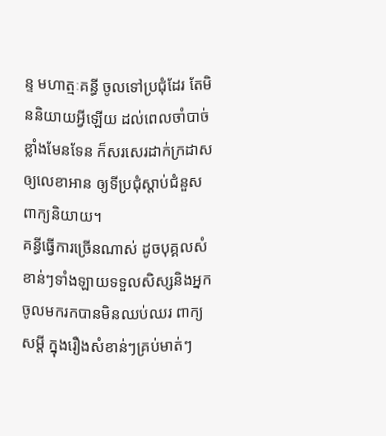ន្ទ មហាត្មៈគន្ធី ចូលទៅប្រជុំដែរ តែមិននិយាយអ្វីឡើយ ដល់ពេលចាំបាច់ខ្លាំងមែនទែន ក៏សរសេរដាក់ក្រដាសឲ្យលេខាអាន ឲ្យទីប្រជុំស្តាប់ជំនួសពាក្យនិយាយ។
គន្ធីធ្វើការច្រើនណាស់ ដូចបុគ្គលសំខាន់ៗទាំងឡាយទទួលសិស្សនិងអ្នកចូលមករកបានមិនឈប់ឈរ ពាក្យសម្តី ក្នុងរឿងសំខាន់ៗគ្រប់មាត់ៗ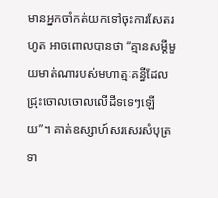មានអ្នកចាំកត់យកទៅចុះការសែតរហូត អាចពោលបានថា “គ្មានសម្តីមួយមាត់ណារបស់មហាត្មៈគន្ធីដែលជ្រុះចោលចោលលើដីទទេៗឡើយ”។ គាត់ឧស្សាហ៍សរសេរសំបុត្រទា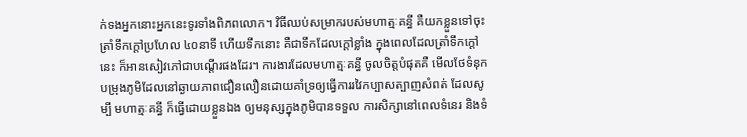ក់ទងអ្នកនោះអ្នកនេះទូរទាំងពិភពលោក។ វិធីឈប់សម្រាករបស់មហាត្មៈគន្ធី គឺយកខ្លួនទៅចុះត្រាំទឹកក្តៅប្រហែល ៤០នាទី ហើយទឹកនោះ គឺជាទឹកដែលក្តៅខ្លាំង ក្នុងពេលដែលត្រាំទឹកក្តៅនេះ ក៏អានសៀវភៅជាបណ្តើរផងដែរ។ ការងារដែលមហាត្មៈគន្ធី ចូលចិត្តបំផុតគឺ មើលថែទំនុកបម្រុងភូមិដែលនៅឆ្ងាយភាពជឿនលឿនដោយគាំទ្រឲ្យធ្វើការរវៃកប្បាសត្បាញសំពត់ ដែលសូម្បី មហាត្មៈគន្ធី ក៏ធ្វើដោយខ្លួនឯង ឲ្យមនុស្សក្នុងភូមិបានទទួល ការសិក្សានៅពេលទំនេរ និងទំ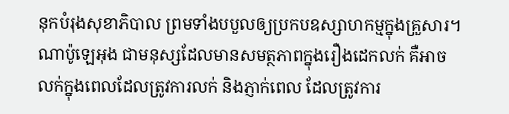នុកបំរុងសុខាភិបាល ព្រមទាំងបបួលឲ្យប្រកបឧស្សាហកម្មក្នុងគ្រួសារ។
ណាប៉ូឡេអុង ជាមនុស្សដែលមានសមត្ថភាពក្នុងរឿងដេកលក់ គឺអាចលក់ក្នុងពេលដែលត្រូវការលក់ និងភ្ញាក់ពេល ដែលត្រូវការ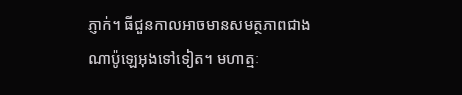ភ្ញាក់។ ធីជួនកាលអាចមានសមត្ថភាពជាងណាប៉ូឡេអុងទៅទៀត។ មហាត្មៈ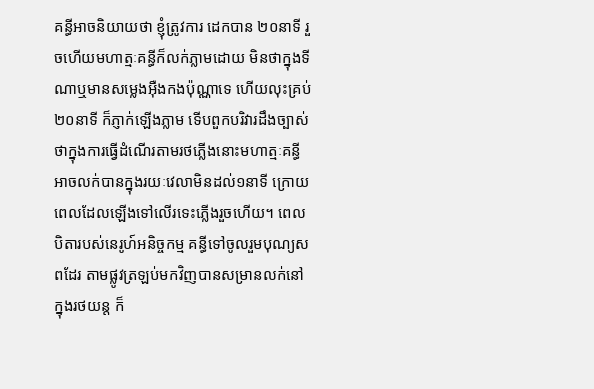គន្ធីអាចនិយាយថា ខ្ញុំត្រូវការ ដេកបាន ២០នាទី រួចហើយមហាត្មៈគន្ធីក៏លក់ភ្លាមដោយ មិនថាក្នុងទីណាឬមានសម្លេងអ៊ឺងកងប៉ុណ្ណាទេ ហើយលុះគ្រប់ ២០នាទី ក៏ភ្ញាក់ឡើងភ្លាម ទើបពួកបរិវារដឹងច្បាស់ថាក្នុងការធ្វើដំណើរតាមរថភ្លើងនោះមហាត្មៈគន្ធីអាចលក់បានក្នុងរយៈវេលាមិនដល់១នាទី ក្រោយពេលដែលឡើងទៅលើរទេះភ្លើងរួចហើយ។ ពេលបិតារបស់នេរូហ៍អនិច្ចកម្ម គន្ធីទៅចូលរួមបុណ្យសពដែរ តាមផ្លូវត្រឡប់មកវិញបានសម្រានលក់នៅក្នុងរថយន្ត ក៏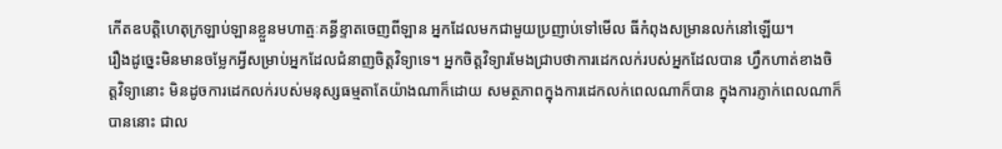កើតឧបត្តិហេតុក្រឡាប់ឡានខ្លួនមហាត្មៈគន្ធីខ្ទាតចេញពីឡាន អ្នកដែលមកជាមួយប្រញាប់ទៅមើល ធីកំពុងសម្រានលក់នៅឡើយ។
រឿងដូច្នេះមិនមានចម្លែកអ្វីសម្រាប់អ្នកដែលជំនាញចិត្តវិទ្យាទេ។ អ្នកចិត្តវិទ្យារមែងជ្រាបថាការដេកលក់របស់អ្នកដែលបាន ហ្វឹកហាត់ខាងចិត្តវិទ្យានោះ មិនដូចការដេកលក់របស់មនុស្សធម្មតាតែយ៉ាងណាក៏ដោយ សមត្ថភាពក្នុងការដេកលក់ពេលណាក៏បាន ក្នុងការភ្ញាក់ពេលណាក៏បាននោះ ជាល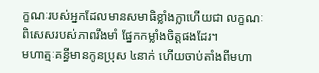ក្ខណៈរបស់អ្នកដែលមានសមាធិខ្លាំងក្លាហើយជា លក្ខណៈពិសេសរបស់ភាពរឹងមាំ ផ្នែកកម្លាំងចិត្តផងដែរ។
មហាត្មៈគន្ធីមានកូនប្រុស ៤នាក់ ហើយចាប់តាំងពីមហា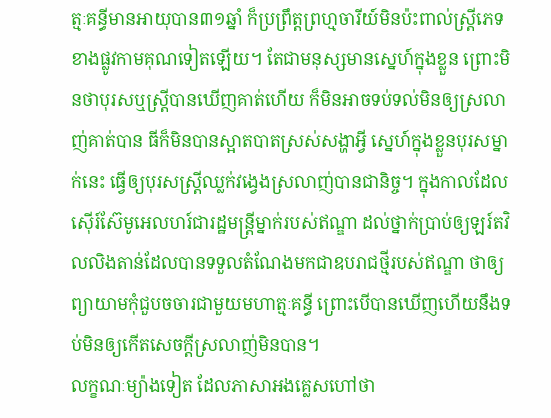ត្មៈគន្ធីមានអាយុបាន៣១ឆ្នាំ ក៏ប្រព្រឹត្តព្រហ្មចារីយ៍មិនប៉ះពាល់ស្ត្រីភេទខាងផ្លូវកាមគុណទៀតឡើយ។ តែជាមនុស្សមានស្នេហ៍ក្នុងខ្លួន ព្រោះមិនថាបុរសឬស្រ្តីបានឃើញគាត់ហើយ ក៏មិនអាចទប់ទល់មិនឲ្យស្រលាញ់គាត់បាន ធីក៏មិនបានស្អាតបាតស្រស់សង្ហាអ្វី ស្នេហ៍ក្នុងខ្លួនបុរសម្នាក់នេះ ធ្វើឲ្យបុរសស្ត្រីឈ្លក់វង្វេងស្រលាញ់បានជានិច្ច។ ក្នុងកាលដែលស៊ើរ៍ស៊ែមូអេលហរ៍ជារដ្ឋមន្ត្រីម្នាក់របស់ឥណ្ឌា ដល់ថ្នាក់ប្រាប់ឲ្យឡរ៍តវិលលិងតាន់ដែលបានទទួលតំណែងមកជាឧបរាជថ្មីរបស់ឥណ្ឌា ថាឲ្យព្យាយាមកុំជួបចចារជាមួយមហាត្មៈគន្ធី ព្រោះបើបានឃើញហើយនឹងទប់មិនឲ្យកើតសេចក្តីស្រលាញ់មិនបាន។
លក្ខណៈម្យ៉ាងទៀត ដែលភាសាអងគ្លេសហៅថា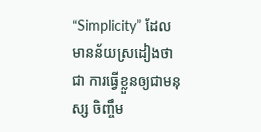“Simplicity” ដែលមានន័យស្រដៀងថាជា ការធ្វើខ្លួនឲ្យជាមនុស្ស ចិញ្ចឹម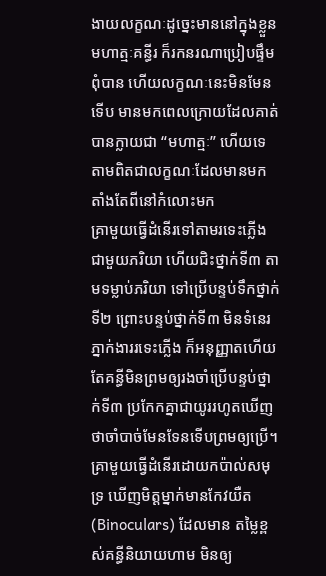ងាយលក្ខណៈដូច្នេះមាននៅក្នុងខ្លួនមហាត្មៈគន្ធីរ ក៏រកនរណាប្រៀបផ្ទឹមពុំបាន ហើយលក្ខណៈនេះមិនមែនទើប មានមកពេលក្រោយដែលគាត់បានក្លាយជា “មហាត្មៈ” ហើយទេ តាមពិតជាលក្ខណៈដែលមានមកតាំងតែពីនៅកំលោះមក
គ្រាមួយធ្វើដំនើរទៅតាមរទេះភ្លើងជាមួយភរិយា ហើយជិះថ្នាក់ទី៣ តាមទម្លាប់ភរិយា ទៅប្រើបន្ទប់ទឹកថ្នាក់ទី២ ព្រោះបន្ទប់ថ្នាក់ទី៣ មិនទំនេរ ភ្នាក់ងាររទេះភ្លើង ក៏អនុញ្ញាតហើយតែគន្ធីមិនព្រមឲ្យរងចាំប្រើបន្ទប់ថ្នាក់ទី៣ ប្រកែកគ្នាជាយូររហូតឃើញថាចាំបាច់មែនទែនទើបព្រមឲ្យប្រើ។
គ្រាមួយធ្វើដំនើរដោយកប៉ាល់សមុទ្រ ឃើញមិត្តម្នាក់មានកែវយឺត (Binoculars) ដែលមាន តម្លៃខ្ពស់គន្ធីនិយាយហាម មិនឲ្យ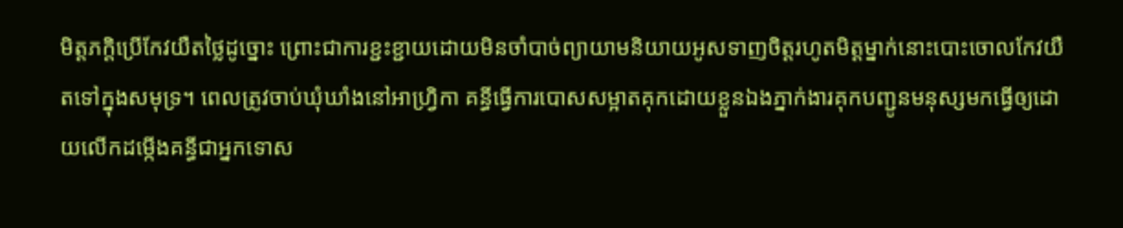មិត្តភក្តិប្រើកែវយឺតថ្លៃដូច្នោះ ព្រោះជាការខ្ជះខ្ជាយដោយមិនចាំបាច់ព្យាយាមនិយាយអូសទាញចិត្តរហូតមិត្តម្នាក់នោះបោះចោលកែវយឺតទៅក្នុងសមុទ្រ។ ពេលត្រូវចាប់ឃុំឃាំងនៅអាហ្វ្រិកា គន្ធីធ្វើការបោសសម្អាតគុកដោយខ្លួនឯងភ្នាក់ងារគុកបញ្ជូនមនុស្សមកធ្វើឲ្យដោយលើកដម្កើងគន្ធីជាអ្នកទោស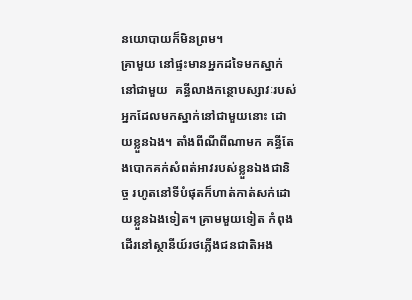នយោបាយក៏មិនព្រម។
គ្រាមួយ នៅផ្ទះមានអ្នកដទៃមកស្នាក់នៅជាមួយ  គន្ធីលាងកន្ថោបស្សាវៈរបស់អ្នកដែលមកស្នាក់នៅជាមួយនោះ ដោយខ្លួនឯង។ តាំងពីណីពីណាមក គន្ធីតែងបោកគក់សំពត់អាវរបស់ខ្លួនឯងជានិច្ច រហូតនៅទីបំផុតក៏ហាត់កាត់សក់ដោយខ្លួនឯងទៀត។ គ្រាមមួយទៀត កំពុងដើរនៅស្ថានីយ៍រថភ្លើងជនជាតិអង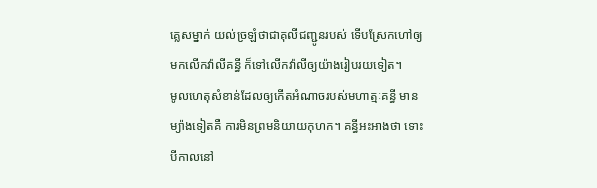គ្លេសម្នាក់ យល់ច្រឡំថាជាគុលីជញ្ជូនរបស់ ទើបស្រែកហៅឲ្យមកលើកវ៉ាលីគន្ធី ក៏ទៅលើកវ៉ាលីឲ្យយ៉ាងរៀបរយទៀត។
មូលហេតុសំខាន់ដែលឲ្យកើតអំណាចរបស់មហាត្មៈគន្ធី មានម្យ៉ាងទៀតគឺ ការមិនព្រមនិយាយកុហក។ គន្ធីអះអាងថា ទោះបីកាលនៅ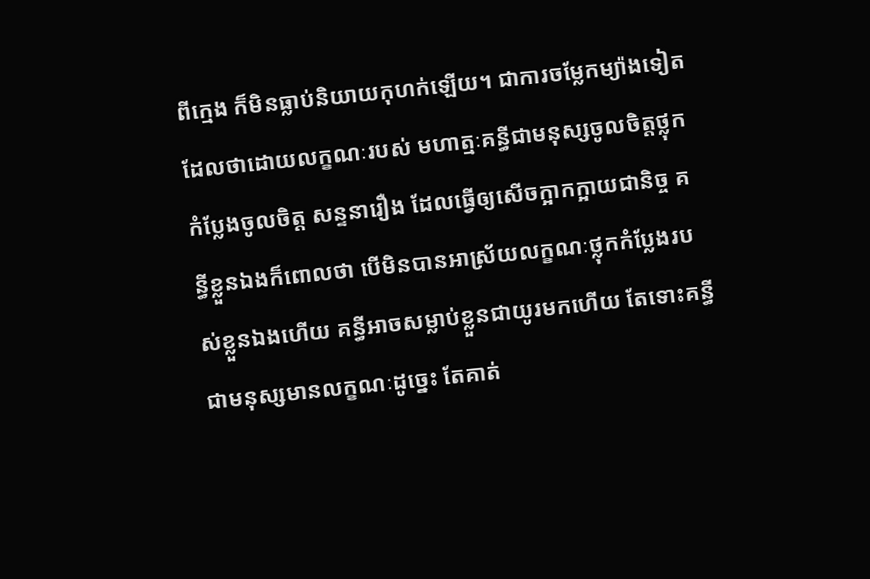ពីក្មេង ក៏មិនធ្លាប់និយាយកុហក់ឡើយ។ ជាការចម្លែកម្យ៉ាងទៀត ដែលថាដោយលក្ខណៈរបស់ មហាត្មៈគន្ធីជាមនុស្សចូលចិត្តថ្លុកកំប្លែងចូលចិត្ត សន្ទនារឿង ដែលធ្វើឲ្យសើចក្អាកក្អាយជានិច្ច គន្ធីខ្លួនឯងក៏ពោលថា បើមិនបានអាស្រ័យលក្ខណៈថ្លុកកំប្លែងរបស់ខ្លួនឯងហើយ គន្ធីអាចសម្លាប់ខ្លួនជាយូរមកហើយ តែទោះគន្ធី ជាមនុស្សមានលក្ខណៈដូច្នេះ តែគាត់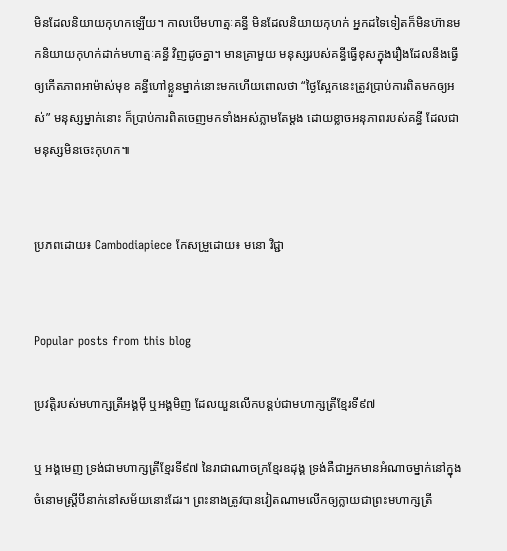មិនដែលនិយាយកុហកឡើយ។ កាលបើមហាត្មៈគន្ធី មិនដែលនិយាយកុហក់ អ្នកដទៃទៀតក៏មិនហ៊ានមកនិយាយកុហក់ដាក់មហាត្មៈគន្ធី វិញដូចគ្នា។ មានគ្រាមួយ មនុស្សរបស់គន្ធីធ្វើខុសក្នុងរឿងដែលនឹងធ្វើឲ្យកើតភាពអាម៉ាស់មុខ គន្ធីហៅខ្លួនម្នាក់នោះមកហើយពោលថា “ថ្ងៃស្អែកនេះត្រូវប្រាប់ការពិតមកឲ្យអស់” មនុស្សម្នាក់នោះ ក៏ប្រាប់ការពិតចេញមកទាំងអស់ភ្លាមតែម្តង ដោយខ្លាចអនុភាពរបស់គន្ធី ដែលជាមនុស្សមិនចេះកុហក៕


ប្រភពដោយ៖ Cambodiapiece កែសម្រួដោយ៖ មនោ វិជ្ជា


Popular posts from this blog

ប្រវត្តិរបស់មហាក្សត្រីអង្គមុី ឬអង្គមិញ ដែលយួនលើកបន្តប់ជាមហាក្សត្រីខ្មែរទី៩៧

ឬ អង្គមេញ ទ្រង់ជាមហាក្សត្រីខ្មែរទី៩៧ នៃរាជាណាចក្រខ្មែរឧដុង្គ ទ្រង់គឺជាអ្នកមានអំណាចម្នាក់នៅក្នុងចំនោមស្ត្រីបីនាក់នៅសម័យនោះដែរ។ ព្រះនាងត្រូវបានវៀតណាមលើកឲ្យក្លាយជាព្រះមហាក្សត្រី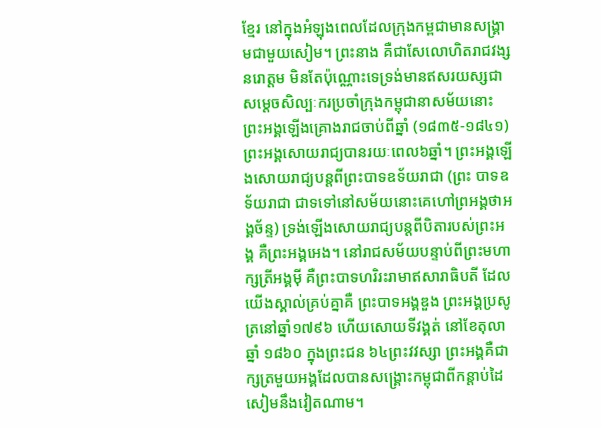ខ្មែរ នៅក្នុងអំឡុងពេលដែលក្រុងកម្ពជាមានសង្រ្គាមជាមួយសៀម។ ព្រះនាង គឺជាសែលោហិតរាជវង្សនរោត្តម មិនតែប៉ុណ្ណោះទេទ្រង់មានឥសរយស្សជា សម្តេចសិល្បៈករប្រចាំក្រុងកម្ពុជានាសម័យនោះ ព្រះអង្គឡើងគ្រោងរាជចាប់ពីឆ្នាំ (១៨៣៥-១៨៤១) ព្រះអង្គសោយរាជ្យបានរយៈពេល៦ឆ្នាំ។ ព្រះអង្គឡើងសោយរាជ្យបន្តពីព្រះបាទឧទ័យរាជា (ព្រះ បាទឧទ័យរាជា ជាទទៅនៅសម័យនោះគេហៅព្រអង្គថាអង្គច័ន្ទ) ទ្រង់ឡើងសោយរាជ្យបន្តពីបិតារបស់ព្រះអង្គ គឺព្រះអង្គអេង។ នៅរាជសម័យបន្ទាប់ពីព្រះមហាក្សត្រីអង្គមុី គឺព្រះបាទហរិរះរាមាឥសារាធិបតី ដែលយើងស្គាល់គ្រប់គ្នាគឺ ព្រះបាទអង្គឌួង ព្រះអង្គប្រសូត្រនៅឆ្នាំ១៧៩៦ ហើយសោយទីវង្គត់ នៅខែតុលា ឆ្នាំ ១៨៦០ ក្នុងព្រះជន ៦៤ព្រះវវស្សា ព្រះអង្គគឺជាក្សត្រមួយអង្គដែលបានសង្រ្គោះកម្ពុជាពីកន្តាប់ដៃសៀមនឹងវៀតណាម។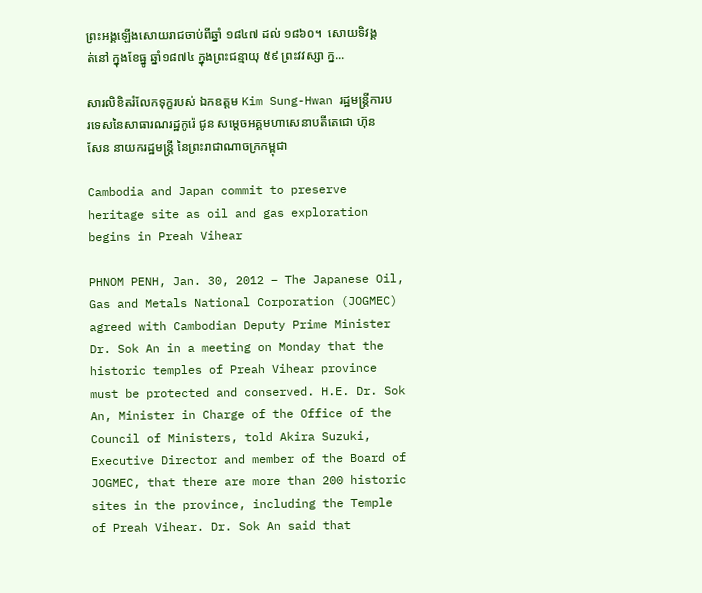ព្រះអង្គឡើងសោយរាជចាប់ពីឆ្នាំ ១៨៤៧ ដល់ ១៨៦០។  សោយទិវង្គត់នៅ ក្នុងខែធ្នូ ឆ្នាំ១៨៧៤ ក្នុងព្រះជន្មាយុ ៥៩ ព្រះវវស្សា ក្ន...

សារលិខិតរំលែកទុក្ខរបស់ ឯកឧត្តម Kim Sung-Hwan រដ្ឋមន្រ្តីការបរទេសនៃសាធារណរដ្ឋកូរ៉េ ជូន សមេ្តចអគ្គមហាសេនាបតីតេជោ ហ៊ុន សែន នាយករដ្ឋមន្ត្រី នៃព្រះរាជាណាចក្រកម្ពុជា

Cambodia and Japan commit to preserve heritage site as oil and gas exploration begins in Preah Vihear

PHNOM PENH, Jan. 30, 2012 – The Japanese Oil, Gas and Metals National Corporation (JOGMEC) agreed with Cambodian Deputy Prime Minister Dr. Sok An in a meeting on Monday that the historic temples of Preah Vihear province must be protected and conserved. H.E. Dr. Sok An, Minister in Charge of the Office of the Council of Ministers, told Akira Suzuki, Executive Director and member of the Board of JOGMEC, that there are more than 200 historic sites in the province, including the Temple of Preah Vihear. Dr. Sok An said that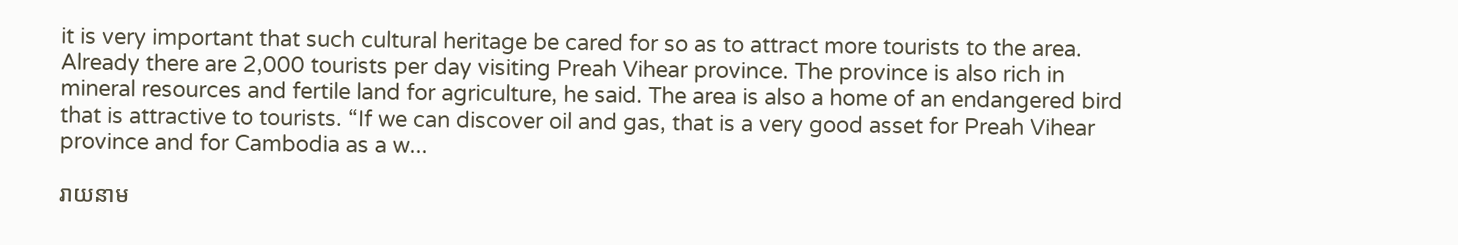it is very important that such cultural heritage be cared for so as to attract more tourists to the area. Already there are 2,000 tourists per day visiting Preah Vihear province. The province is also rich in mineral resources and fertile land for agriculture, he said. The area is also a home of an endangered bird that is attractive to tourists. “If we can discover oil and gas, that is a very good asset for Preah Vihear province and for Cambodia as a w...

រាយនាម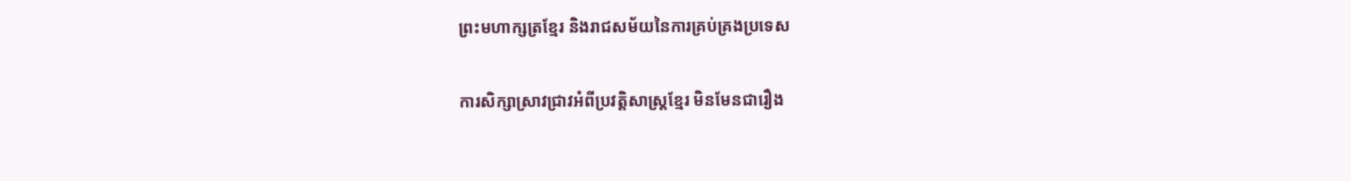ព្រះមហាក្សត្រខ្មែរ និងរាជសម័យនៃការគ្រប់គ្រងប្រទេស

ការសិក្សាស្រាវជ្រាវអំពីប្រវត្តិសាស្ត្រខ្មែរ មិនមែនជារឿង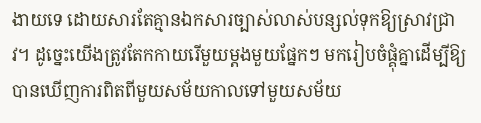ងាយទេ ដោយសារតែគ្មានឯកសារច្បាស់លាស់បន្សល់ទុកឱ្យស្រាវជ្រាវ។ ដូច្នេះយើងត្រូវតែកកាយរើមួយម្តងមួយផ្នែកៗ មករៀបចំផ្គុំគ្នាដើម្បីឱ្យបានឃើញការពិតពីមួយសម័យកាលទៅមួយសម័យ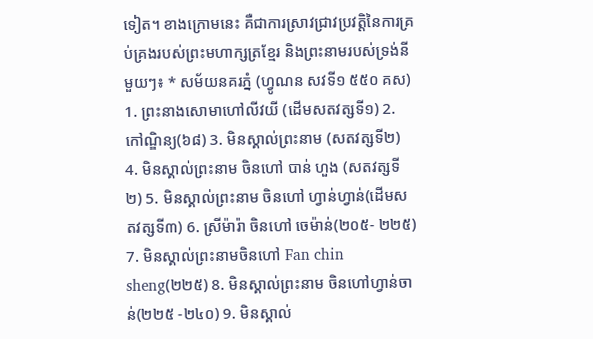ទៀត។ ខាងក្រោមនេះ គឺជាការស្រាវជ្រាវប្រវត្តិនៃការគ្រប់គ្រងរបស់ព្រះមហាក្សត្រខ្មែរ និងព្រះនាមរបស់ទ្រង់នីមួយៗ៖ * សម័យនគរភ្នំ (ហ្វូណន សវទី១ ៥៥០ គស) 1. ព្រះនាងសោមាហៅលីវយី (ដើមសតវត្សទី១) 2. កៅណ្ឌិន្យ(៦៨) 3. មិនស្គាល់ព្រះនាម (សតវត្សទី២) 4. មិនស្គាល់ព្រះនាម ចិនហៅ បាន់ ហួង (សតវត្សទី២) 5. មិនស្គាល់ព្រះនាម ចិនហៅ ហ្វាន់ហ្វាន់(ដើមសតវត្សទី៣) 6. ស្រីម៉ារ៉ា ចិនហៅ ចេម៉ាន់(២០៥- ២២៥) 7. មិនស្គាល់ព្រះនាមចិនហៅ Fan chin sheng(២២៥) 8. មិនស្គាល់ព្រះនាម ចិនហៅហ្វាន់ចាន់(២២៥ -២៤០) 9. មិនស្គាល់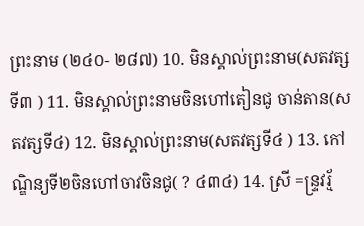ព្រះនាម (២៤០- ២៨៧) 10. មិនស្គាល់ព្រះនាម(សតវត្សទី៣ ) 11. មិនស្គាល់ព្រះនាមចិនហៅតៀនជូ ចាន់តាន(សតវត្សទី៤) 12. មិនស្គាល់ព្រះនាម(សតវត្សទី៤ ) 13. កៅណ្ឌិន្យទី២ចិនហៅចាវចិនជូ( ? ៤៣៤) 14. ស្រី =ន្រ្ទវរ្ម័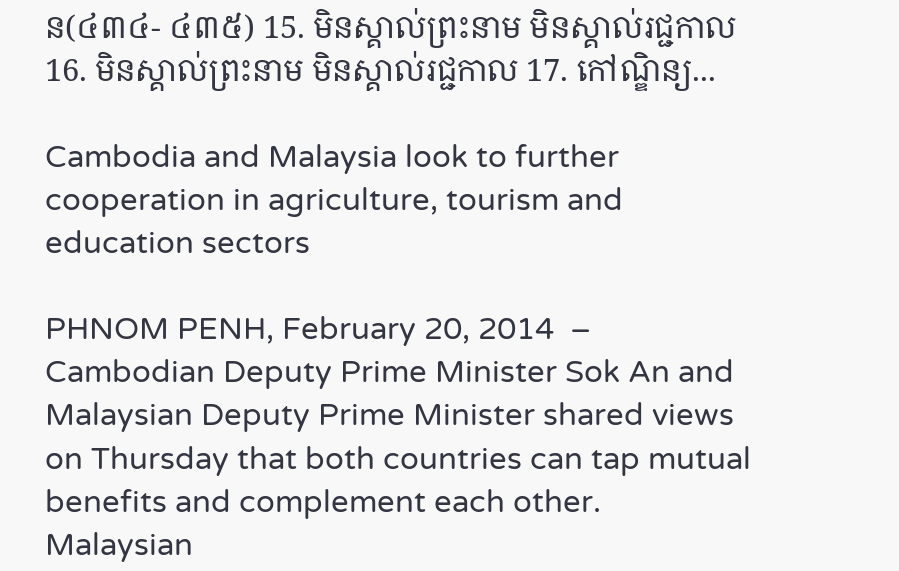ន(៤៣៤- ៤៣៥) 15. មិនស្គាល់ព្រះនាម មិនស្គាល់រជ្ជកាល 16. មិនស្គាល់ព្រះនាម មិនស្គាល់រជ្ជកាល 17. កៅណ្ឌិន្យ...

Cambodia and Malaysia look to further cooperation in agriculture, tourism and education sectors

PHNOM PENH, February 20, 2014  – Cambodian Deputy Prime Minister Sok An and Malaysian Deputy Prime Minister shared views on Thursday that both countries can tap mutual benefits and complement each other. Malaysian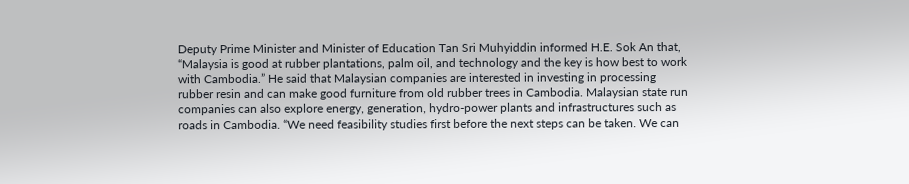Deputy Prime Minister and Minister of Education Tan Sri Muhyiddin informed H.E. Sok An that, “Malaysia is good at rubber plantations, palm oil, and technology and the key is how best to work with Cambodia.” He said that Malaysian companies are interested in investing in processing rubber resin and can make good furniture from old rubber trees in Cambodia. Malaysian state run companies can also explore energy, generation, hydro-power plants and infrastructures such as roads in Cambodia. “We need feasibility studies first before the next steps can be taken. We can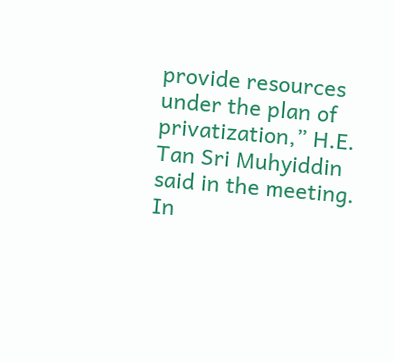provide resources under the plan of privatization,” H.E. Tan Sri Muhyiddin said in the meeting. In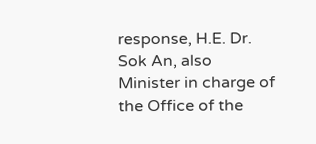response, H.E. Dr. Sok An, also Minister in charge of the Office of the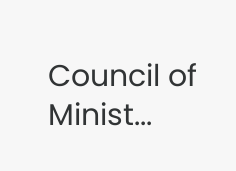Council of Minist...